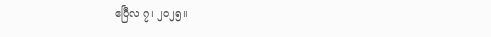ဧပြီလ ၇၊ ၂၀၂၅။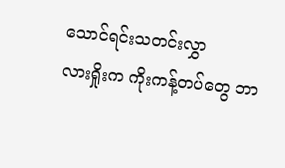သောင်ရင်းသတင်းလွှာ
လားရှိုးက ကိုးကန့်တပ်တွေ ဘာ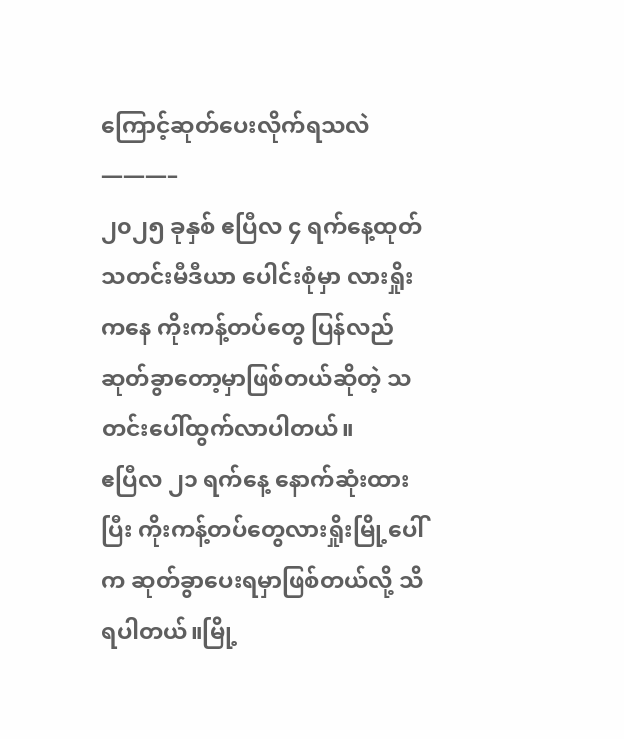ကြောင့်ဆုတ်ပေးလိုက်ရသလဲ
———–
၂၀၂၅ ခုနှစ် ဧပြီလ ၄ ရက်နေ့ထုတ် သတင်းမီဒီယာ ပေါင်းစုံမှာ လားရှိုးကနေ ကိုးကန့်တပ်တွေ ပြန်လည်ဆုတ်ခွာတော့မှာဖြစ်တယ်ဆိုတဲ့ သတင်းပေါ်ထွက်လာပါတယ်။
ဧပြီလ ၂၁ ရက်နေ့ နောက်ဆုံးထားပြီး ကိုးကန့်တပ်တွေလားရှိုးမြို့ပေါ်က ဆုတ်ခွာပေးရမှာဖြစ်တယ်လို့ သိရပါတယ်။မြို့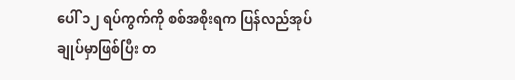ပေါ် ၁၂ ရပ်ကွက်ကို စစ်အစိုးရက ပြန်လည်အုပ်ချုပ်မှာဖြစ်ပြီး တ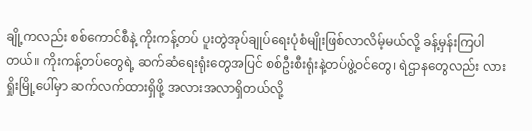ချို့ကလည်း စစ်ကောင်စီနဲ့ ကိုးကန့်တပ် ပူးတွဲအုပ်ချုပ်ရေးပုံစံမျိုးဖြစ်လာလိမ့်မယ်လို့ ခန့်မှန်းကြပါတယ်။ ကိုးကန့်တပ်တွေရဲ့ ဆက်ဆံရေးရုံးတွေအပြင် စစ်ဦးစီးရုံးနဲ့တပ်ဖွဲ့ဝင်တွေ၊ ရဲဌာနတွေလည်း လားရှိုးမြို့ပေါ်မှာ ဆက်လက်ထားရှိဖို့ အလားအလာရှိတယ်လို့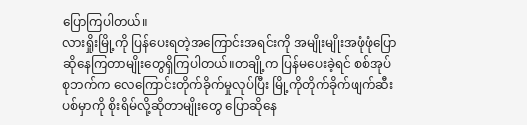ပြောကြပါတယ်။
လားရှိုးမြို့ကို ပြန်ပေးရတဲ့အကြောင်းအရင်းကို အမျိုးမျိုးအဖုံဖုံပြောဆိုနေကြတာမျိုးတွေရှိကြပါတယ်။တချို့က ပြန်မပေးခဲ့ရင် စစ်အုပ်စုဘက်က လေကြောင်းတိုက်ခိုက်မှုလုပ်ပြီး မြို့ကိုတိုက်ခိုက်ဖျက်ဆီးပစ်မှာကို စိုးရိမ်လို့ဆိုတာမျိုးတွေ ပြောဆိုနေ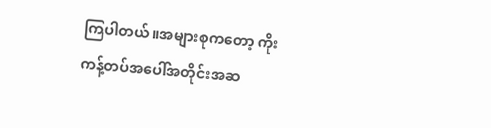ကြပါတယ်။အများစုကတော့ ကိုးကန့်တပ်အပေါ်အတိုင်းအဆ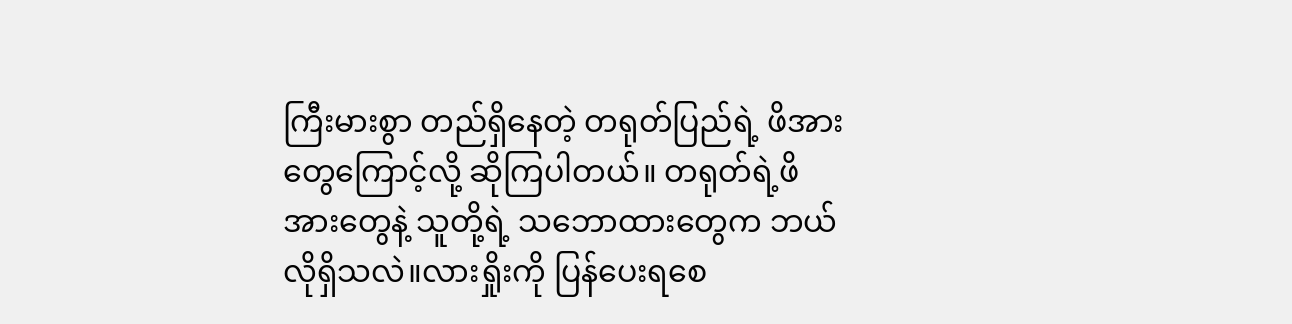ကြီးမားစွာ တည်ရှိနေတဲ့ တရုတ်ပြည်ရဲ့ ဖိအားတွေကြောင့်လို့ ဆိုကြပါတယ်။ တရုတ်ရဲ့ဖိအားတွေနဲ့ သူတို့ရဲ့ သဘောထားတွေက ဘယ်လိုရှိသလဲ။လားရှိုးကို ပြန်ပေးရစေ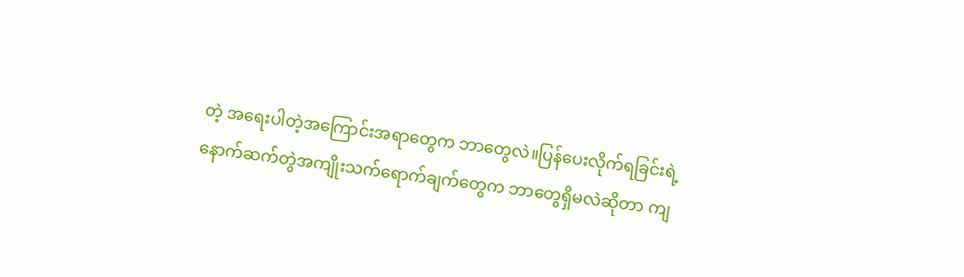တဲ့ အရေးပါတဲ့အကြောင်းအရာတွေက ဘာတွေလဲ။ပြန်ပေးလိုက်ရခြင်းရဲ့ နောက်ဆက်တွဲအကျိုးသက်ရောက်ချက်တွေက ဘာတွေရှိမလဲဆိုတာ ကျ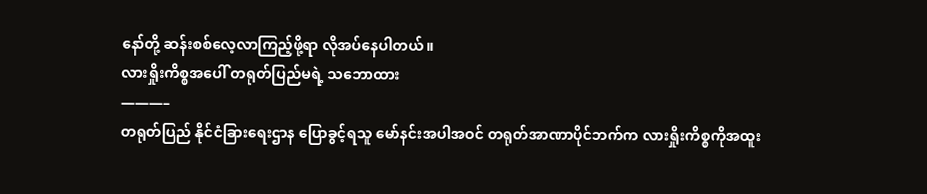နော်တို့ ဆန်းစစ်လေ့လာကြည့်ဖို့ရာ လိုအပ်နေပါတယ်။
လားရှိုးကိစ္စအပေါ် တရုတ်ပြည်မရဲ့ သဘောထား
———–
တရုတ်ပြည် နိုင်ငံခြားရေးဌာန ပြောခွင့်ရသူ မော်နင်းအပါအဝင် တရုတ်အာဏာပိုင်ဘက်က လားရှိုးကိစ္စကိုအထူး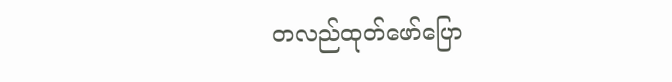တလည်ထုတ်ဖော်ပြော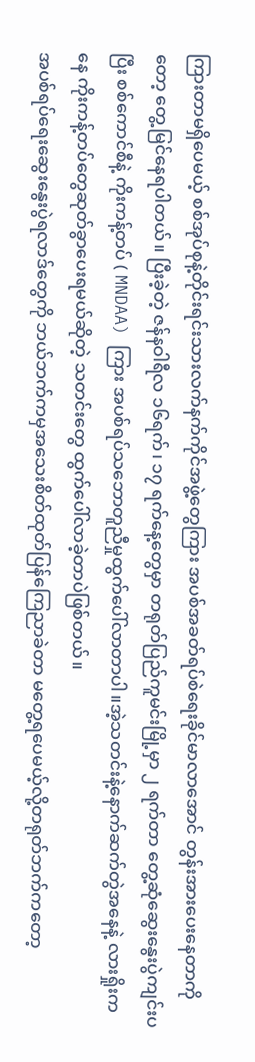ကြားတာမရှိပေမယ့် စစ်အုပ်စုနဲ့တိုင်းရင်းသားလက်နက်ကိုင်အဖွဲ့တွေကြား အပစ်အခတ်ရပ်စဲရေးခိုင်မာလာအောင် တွန်းအားပေးနေတာကိုတော့ တွေ့မြင်နေရပါတယ်။ ပြီးခဲ့တဲ့ ဇန်နဝါရီလ ၁၆ရက်၊ ၁၇ ရက်နေ့တွေမှာ တရုတ်ပြည်ကူမင်းမြို့မှာ ၂ ရက်တာ တွေ့ဆုံဆွေးနွေးပွဲကျင်းပပြီး စစ်ကောင်စီနဲ့ ကိုးကန့်တပ် ( MNDAA) ကြား အပစ်ရပ်သဘောတူညီမှုထွက်ပေါ်လာတာပါ။အဲ့သတင်းနဲ့နောက်ဆက်တွဲအနေနဲ့ လားရှိုးကနေ ကိုးကန့်တပ်တွေဆုတ်ခွာပေးရမယ်ဆိုတဲ့ သတင်းတွေ ထွက်ပေါ်လာခဲ့တာပဲဖြစ်တယ်။
အပစ်ရပ်ရေးဆွေးနွေးပွဲရလာဒ်တွေကို ဘယ်ဘက်ကမှအသေးစိတ်ထုတ်ပြန်ကြေညာခဲတာ မတွေ့ရပေမယ့်လို့တရုတ်ဘက်ကတော့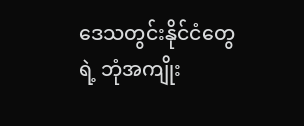ဒေသတွင်းနိုင်ငံတွေရဲ့ ဘုံအကျိုး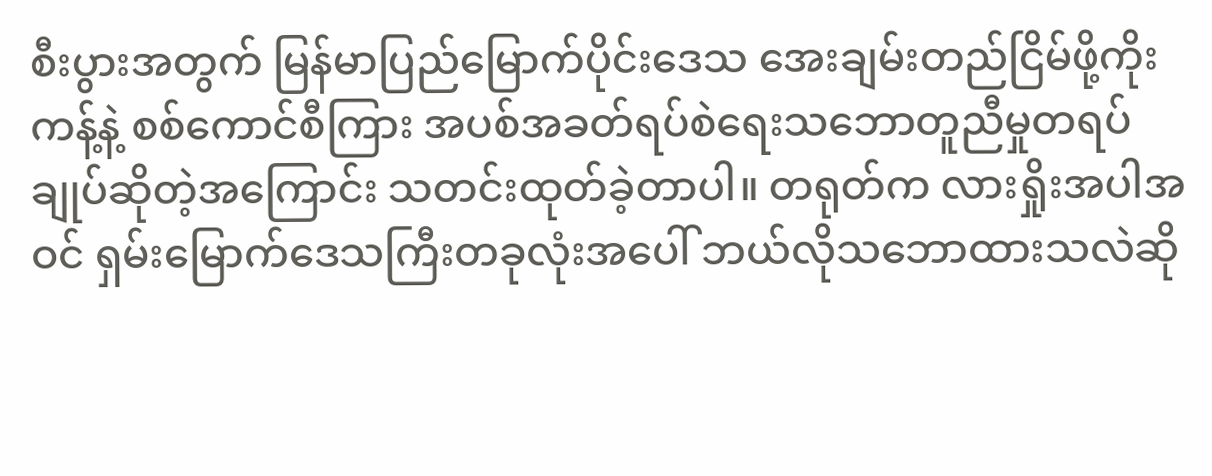စီးပွားအတွက် မြန်မာပြည်မြောက်ပိုင်းဒေသ အေးချမ်းတည်ငြိမ်ဖို့ကိုးကန့်နဲ့ စစ်ကောင်စီကြား အပစ်အခတ်ရပ်စဲရေးသဘောတူညီမှုတရပ်ချုပ်ဆိုတဲ့အကြောင်း သတင်းထုတ်ခဲ့တာပါ။ တရုတ်က လားရှိုးအပါအဝင် ရှမ်းမြောက်ဒေသကြီးတခုလုံးအပေါ် ဘယ်လိုသဘောထားသလဲဆို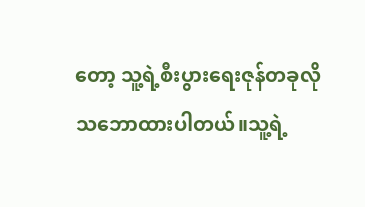တော့ သူ့ရဲ့စီးပွားရေးဇုန်တခုလို သဘောထားပါတယ်။သူ့ရဲ့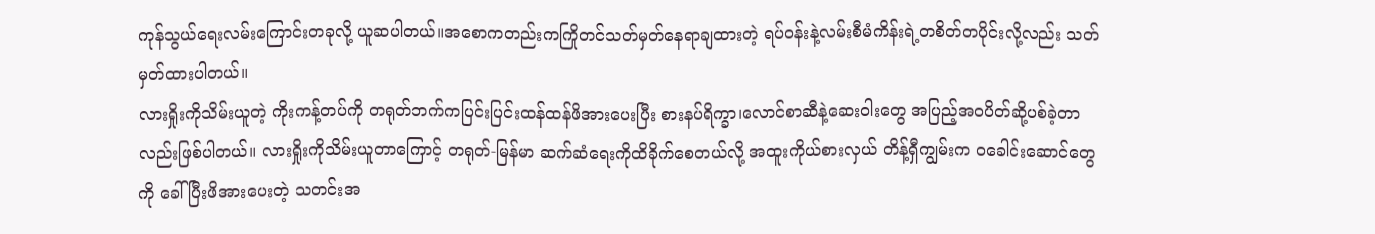ကုန်သွယ်ရေးလမ်းကြောင်းတခုလို့ ယူဆပါတယ်။အစောကတည်းကကြိုတင်သတ်မှတ်နေရာချထားတဲ့ ရပ်ဝန်းနဲ့လမ်းစီမံကိန်းရဲ့တစိတ်တပိုင်းလို့လည်း သတ်မှတ်ထားပါတယ်။
လားရှိုးကိုသိမ်းယူတဲ့ ကိုးကန့်တပ်ကို တရုတ်ဘက်ကပြင်းပြင်းထန်ထန်ဖိအားပေးပြီး စားနပ်ရိက္ခာ၊လောင်စာဆီနဲ့ဆေးဝါးတွေ အပြည့်အဝပိတ်ဆို့ပစ်ခဲ့တာလည်းဖြစ်ပါတယ်။ လားရှိုးကိုသိမ်းယူတာကြောင့် တရုတ်-မြန်မာ ဆက်ဆံရေးကိုထိခိုက်စေတယ်လို့ အထူးကိုယ်စားလှယ် တိန့်ရှီကျွမ်းက ဝခေါင်းဆောင်တွေကို ခေါ်ပြီးဖိအားပေးတဲ့ သတင်းအ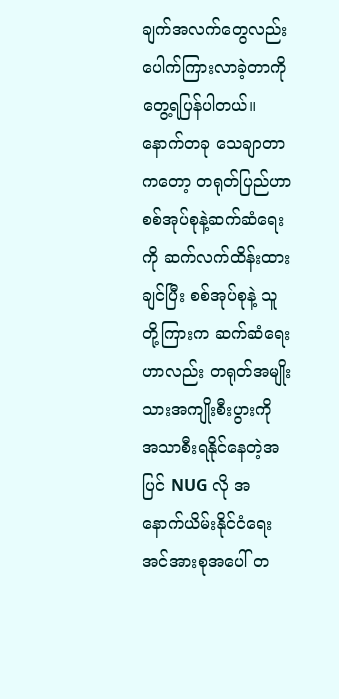ချက်အလက်တွေလည်း ပေါက်ကြားလာခဲ့တာကို တွေ့ရပြန်ပါတယ်။ နောက်တခု သေချာတာကတော့ တရုတ်ပြည်ဟာ စစ်အုပ်စုနဲ့ဆက်ဆံရေးကို ဆက်လက်ထိန်းထားချင်ပြီး စစ်အုပ်စုနဲ့ သူတို့ကြားက ဆက်ဆံရေးဟာလည်း တရုတ်အမျိုးသားအကျိုးစီးပွားကို အသာစီးရနိုင်နေတဲ့အပြင် NUG လို အနောက်ယိမ်းနိုင်ငံရေးအင်အားစုအပေါ် တ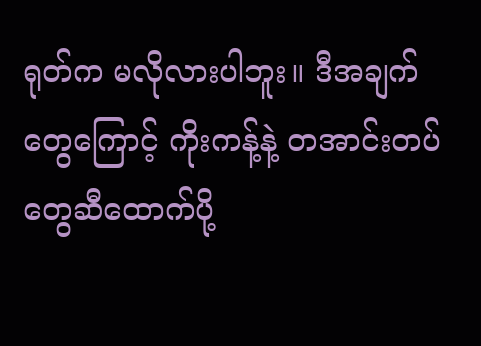ရုတ်က မလိုလားပါဘူး။ ဒီအချက်တွေကြောင့် ကိုးကန့်နဲ့ တအာင်းတပ်တွေဆီထောက်ပို့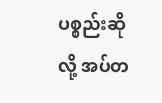ပစ္စည်းဆိုလို့ အပ်တ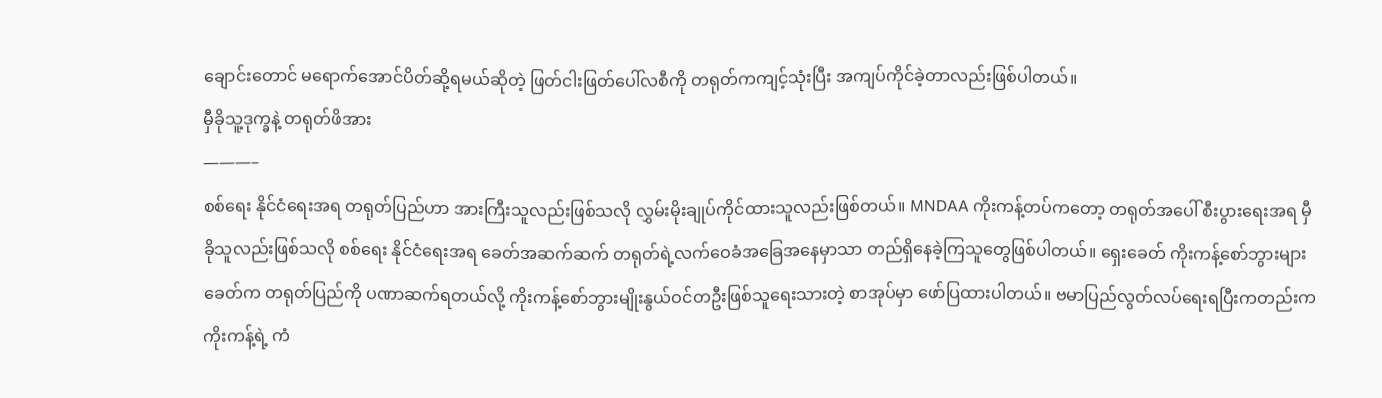ချောင်းတောင် မရောက်အောင်ပိတ်ဆို့ရမယ်ဆိုတဲ့ ဖြတ်ငါးဖြတ်ပေါ်လစီကို တရုတ်ကကျင့်သုံးပြီး အကျပ်ကိုင်ခဲ့တာလည်းဖြစ်ပါတယ်။
မှီခိုသူ့ဒုက္ခနဲ့ တရုတ်ဖိအား
———–
စစ်ရေး နိုင်ငံရေးအရ တရုတ်ပြည်ဟာ အားကြီးသူလည်းဖြစ်သလို လွှမ်းမိုးချုပ်ကိုင်ထားသူလည်းဖြစ်တယ်။ MNDAA ကိုးကန့်တပ်ကတော့ တရုတ်အပေါ် စီးပွားရေးအရ မှီခိုသူလည်းဖြစ်သလို စစ်ရေး နိုင်ငံရေးအရ ခေတ်အဆက်ဆက် တရုတ်ရဲ့လက်ဝေခံအခြေအနေမှာသာ တည်ရှိနေခဲ့ကြသူတွေဖြစ်ပါတယ်။ ရှေးခေတ် ကိုးကန့်စော်ဘွားများခေတ်က တရုတ်ပြည်ကို ပဏာဆက်ရတယ်လို့ ကိုးကန့်စော်ဘွားမျိုးနွယ်ဝင်တဦးဖြစ်သူရေးသားတဲ့ စာအုပ်မှာ ဖော်ပြထားပါတယ်။ ဗမာပြည်လွတ်လပ်ရေးရပြီးကတည်းက ကိုးကန့်ရဲ့ ကံ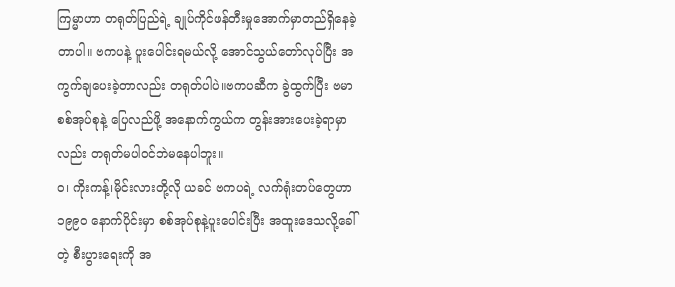ကြမ္မာဟာ တရုတ်ပြည်ရဲ့ ချုပ်ကိုင်ဖန်တီးမှုအောက်မှာတည်ရှိနေခဲ့တာပါ။ ဗကပနဲ့ ပူးပေါင်းရမယ်လို့ အောင်သွယ်တော်လုပ်ပြီး အကွက်ချပေးခဲ့တာလည်း တရုတ်ပါပဲ။ဗကပဆီက ခွဲထွက်ပြီး ဗမာစစ်အုပ်စုနဲ့ ပြေလည်ဖို့ အနောက်ကွယ်က တွန်းအားပေးခဲ့ရာမှာလည်း တရုတ်မပါဝင်ဘဲမနေပါဘူး။
ဝ၊ ကိုးကန့်၊မိုင်းလားတို့လို ယခင် ဗကပရဲ့ လက်ရုံးတပ်တွေဟာ ၁၉၉၀ နောက်ပိုင်းမှာ စစ်အုပ်စုနဲ့ပူးပေါင်းပြီး အထူးဒေသလို့ခေါ်တဲ့ စီးပွားရေးကို အ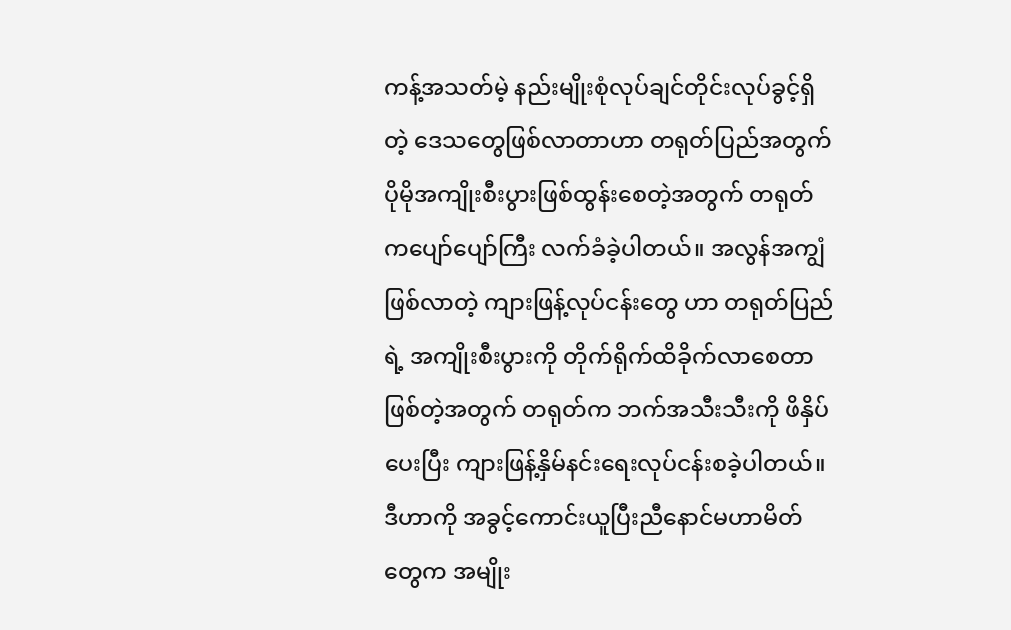ကန့်အသတ်မဲ့ နည်းမျိုးစုံလုပ်ချင်တိုင်းလုပ်ခွင့်ရှိတဲ့ ဒေသတွေဖြစ်လာတာဟာ တရုတ်ပြည်အတွက် ပိုမိုအကျိုးစီးပွားဖြစ်ထွန်းစေတဲ့အတွက် တရုတ်ကပျော်ပျော်ကြီး လက်ခံခဲ့ပါတယ်။ အလွန်အကျွံဖြစ်လာတဲ့ ကျားဖြန့်လုပ်ငန်းတွေ ဟာ တရုတ်ပြည်ရဲ့ အကျိုးစီးပွားကို တိုက်ရိုက်ထိခိုက်လာစေတာဖြစ်တဲ့အတွက် တရုတ်က ဘက်အသီးသီးကို ဖိနှိပ်ပေးပြီး ကျားဖြန့်နှိမ်နင်းရေးလုပ်ငန်းစခဲ့ပါတယ်။ဒီဟာကို အခွင့်ကောင်းယူပြီးညီနောင်မဟာမိတ်တွေက အမျိုး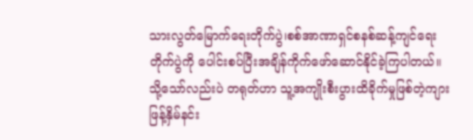သားလွတ်မြောက်ရေးတိုက်ပွဲ၊စစ်အာဏာရှင်စနစ်ဆန့်ကျင်ရေးတိုက်ပွဲကို ပေါင်းစပ်ပြီးအချိန်ကိုက်ဖော်ဆောင်နိုင်ခဲ့ကြပါတယ်။
သို့သော်လည်းပဲ တရုတ်ဟာ သူ့အကျိုးစီးပွားထိခိုက်မှုဖြစ်တဲ့ကျားဖြန့်နှိမ်နင်း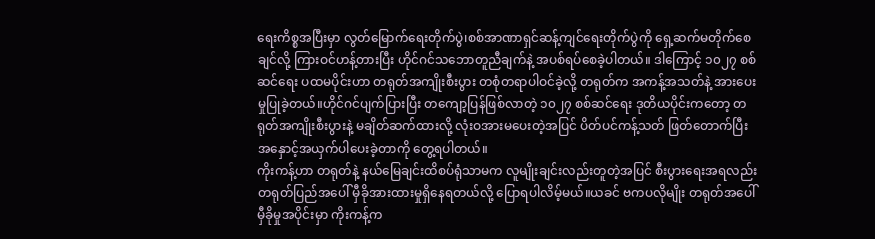ရေးကိစ္စအပြီးမှာ လွတ်မြောက်ရေးတိုက်ပွဲ၊စစ်အာဏာရှင်ဆန့်ကျင်ရေးတိုက်ပွဲကို ရှေ့ဆက်မတိုက်စေချင်လို့ ကြားဝင်ဟန့်တားပြီး ဟိုင်ဂင်သဘောတူညီချက်နဲ့ အပစ်ရပ်စေခဲ့ပါတယ်။ ဒါကြောင့် ၁၀၂၇ စစ်ဆင်ရေး ပထမပိုင်းဟာ တရုတ်အကျိုးစီးပွား တစုံတရာပါဝင်ခဲ့လို့ တရုတ်က အကန့်အသတ်နဲ့ အားပေးမှုပြုခဲ့တယ်။ဟိုင်ဂင်ပျက်ပြားပြီး တကျော့ပြန်ဖြစ်လာတဲ့ ၁၀၂၇ စစ်ဆင်ရေး ဒုတိယပိုင်းကတော့ တရုတ်အကျိုးစီးပွားနဲ့ မချိတ်ဆက်ထားလို့ လုံးဝအားမပေးတဲ့အပြင် ပိတ်ပင်ကန့်သတ် ဖြတ်တောက်ပြီး အနှောင့်အယှက်ပါပေးခဲ့တာကို တွေ့ရပါတယ်။
ကိုးကန့်ဟာ တရုတ်နဲ့ နယ်မြေချင်းထိစပ်ရုံသာမက လူမျိုးချင်းလည်းတူတဲ့အပြင် စီးပွားရေးအရလည်း တရုတ်ပြည်အပေါ် မှီခိုအားထားမှုရှိနေရတယ်လို့ ပြောရပါလိမ့်မယ်။ယခင် ဗကပလိုမျိုး တရုတ်အပေါ် မှီခိုမှုအပိုင်းမှာ ကိုးကန့်က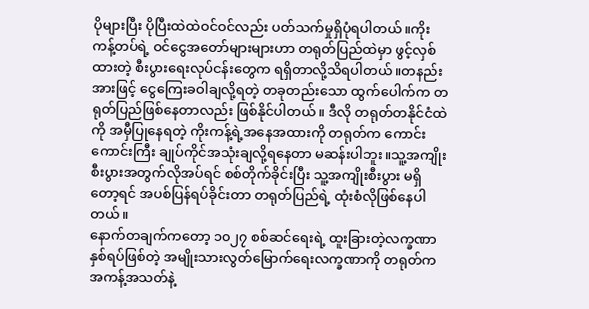ပိုများပြီး ပိုပြီးထဲထဲဝင်ဝင်လည်း ပတ်သက်မှုရှိပုံရပါတယ်။ကိုးကန့်တပ်ရဲ့ ဝင်ငွေအတော်များများဟာ တရုတ်ပြည်ထဲမှာ ဖွင့်လှစ်ထားတဲ့ စီးပွားရေးလုပ်ငန်းတွေက ရရှိတာလို့သိရပါတယ်။တနည်းအားဖြင့် ငွေကြေးခဝါချလို့ရတဲ့ တခုတည်းသော ထွက်ပေါက်က တရုတ်ပြည်ဖြစ်နေတာလည်း ဖြစ်နိုင်ပါတယ်။ ဒီလို တရုတ်တနိုင်ငံထဲကို အမှီပြုနေရတဲ့ ကိုးကန့်ရဲ့အနေအထားကို တရုတ်က ကောင်းကောင်းကြီး ချုပ်ကိုင်အသုံးချလို့ရနေတာ မဆန်းပါဘူး။သူ့အကျိုးစီးပွားအတွက်လိုအပ်ရင် စစ်တိုက်ခိုင်းပြီး သူ့အကျိုးစီးပွား မရှိတော့ရင် အပစ်ပြန်ရပ်ခိုင်းတာ တရုတ်ပြည်ရဲ့ ထုံးစံလိုဖြစ်နေပါတယ်။
နောက်တချက်ကတော့ ၁၀၂၇ စစ်ဆင်ရေးရဲ့ ထူးခြားတဲ့လက္ခဏာနှစ်ရပ်ဖြစ်တဲ့ အမျိုးသားလွတ်မြောက်ရေးလက္ခဏာကို တရုတ်က အကန့်အသတ်နဲ့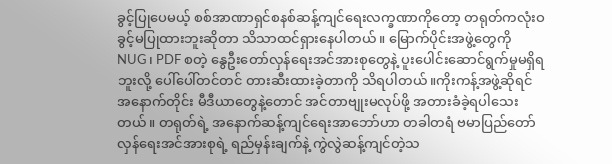ခွင့်ပြုပေမယ့် စစ်အာဏာရှင်စနစ်ဆန့်ကျင်ရေးလက္ခဏာကိုတော့ တရုတ်ကလုံးဝခွင့်မပြုထားဘူးဆိုတာ သိသာထင်ရှားနေပါတယ်။ မြောက်ပိုင်းအဖွဲ့တွေကို NUG၊ PDF စတဲ့ နွေဦးတော်လှန်ရေးအင်အားစုတွေနဲ့ ပူးပေါင်းဆောင်ရွက်မှုမရှိရဘူးလို့ ပေါ်ပေါ်တင်တင် တားဆီးထားခဲ့တာကို သိရပါတယ်။ကိုးကန့်အဖွဲ့ဆိုရင် အနောက်တိုင်း မီဒီယာတွေနဲ့တောင် အင်တာဗျုးမလုပ်ဖို့ အတားခံခဲ့ရပါသေးတယ်။ တရုတ်ရဲ့ အနောက်ဆန့်ကျင်ရေးအာဘော်ဟာ တခါတရံ ဗမာပြည်တော်လှန်ရေးအင်အားစုရဲ့ ရည်မှန်းချက်နဲ့ ကွဲလွဲဆန့်ကျင်တဲ့သ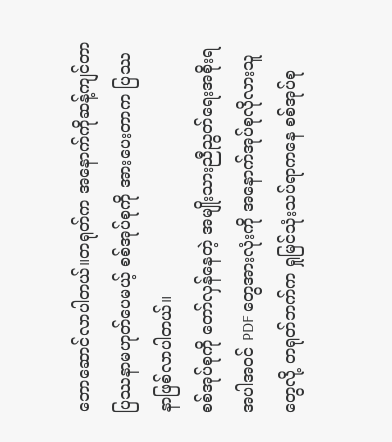ဘောဆောင်လာပါတယ်။တရုတ်က အနောက်ကိုဆန့်ကျင်တာ ပြဿနာမဟုတ်ပေမယ့် စစ်အုပ်စုကို အားပေးတာက ပြဿနာဖြစ်လာပါတယ်။
စစ်အုပ်စုကို တော်လှန်နေတဲ့ အမျိုးသားညီညွတ်ရေးအစိုးရအပါအဝင် PDF တွေအားလုံးကို အနောက်အုပ်စုလိုလားသူတွေလို့ တရုတ်ဘက်က ရှုမြင်သုံးသပ်ရာကနေ စစ်အုပ်စု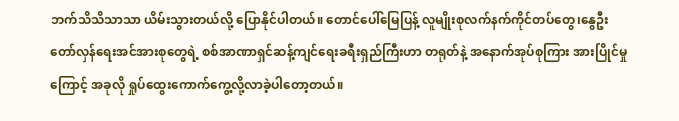ဘက်သိသိသာသာ ယိမ်းသွားတယ်လို့ ပြောနိုင်ပါတယ်။ တောင်ပေါ်မြေပြန့် လူမျိုးစုလက်နက်ကိုင်တပ်တွေ၊နွေဦးတော်လှန်ရေးအင်အားစုတွေရဲ့ စစ်အာဏာရှင်ဆန့်ကျင်ရေးခရီးရှည်ကြီးဟာ တရုတ်နဲ့ အနောက်အုပ်စုကြား အားပြိုင်မှုကြောင့် အခုလို ရှုပ်ထွေးကောက်ကွေ့လို့လာခဲ့ပါတော့တယ်။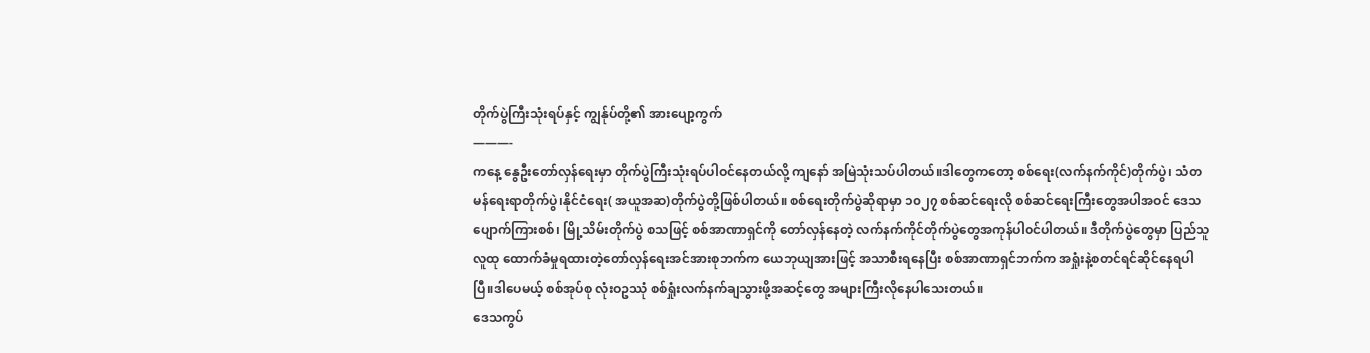တိုက်ပွဲကြီးသုံးရပ်နှင့် ကျွန်ုပ်တို့၏ အားပျော့ကွက်
———-
ကနေ့ နွေဦးတော်လှန်ရေးမှာ တိုက်ပွဲကြီးသုံးရပ်ပါဝင်နေတယ်လို့ ကျနော် အမြဲသုံးသပ်ပါတယ်။ဒါတွေကတော့ စစ်ရေး(လက်နက်ကိုင်)တိုက်ပွဲ၊ သံတမန်ရေးရာတိုက်ပွဲ၊နိုင်ငံရေး( အယူအဆ)တိုက်ပွဲတို့ဖြစ်ပါတယ်။ စစ်ရေးတိုက်ပွဲဆိုရာမှာ ၁၀၂၇ စစ်ဆင်ရေးလို စစ်ဆင်ရေးကြီးတွေအပါအဝင် ဒေသပျောက်ကြားစစ်၊ မြို့သိမ်းတိုက်ပွဲ စသဖြင့် စစ်အာဏာရှင်ကို တော်လှန်နေတဲ့ လက်နက်ကိုင်တိုက်ပွဲတွေအကုန်ပါဝင်ပါတယ်။ ဒီတိုက်ပွဲတွေမှာ ပြည်သူလူထု ထောက်ခံမှုရထားတဲ့တော်လှန်ရေးအင်အားစုဘက်က ယေဘုယျအားဖြင့် အသာစီးရနေပြီး စစ်အာဏာရှင်ဘက်က အရှုံးနဲ့စတင်ရင်ဆိုင်နေရပါပြီ။ဒါပေမယ့် စစ်အုပ်စု လုံးဝဥဿုံ စစ်ရှုံးလက်နက်ချသွားဖို့အဆင့်တွေ အများကြီးလိုနေပါသေးတယ်။
ဒေသကွပ်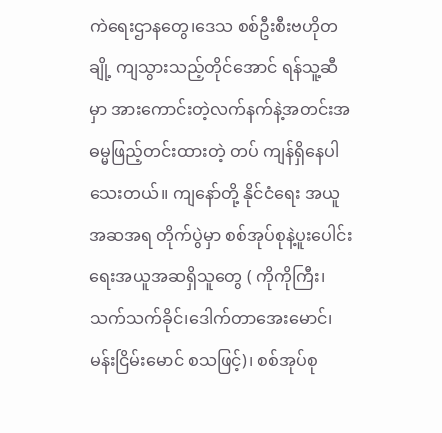ကဲရေးဌာနတွေ၊ဒေသ စစ်ဦးစီးဗဟိုတချို့ ကျသွားသည့်တိုင်အောင် ရန်သူ့ဆီမှာ အားကောင်းတဲ့လက်နက်နဲ့အတင်းအဓမ္မဖြည့်တင်းထားတဲ့ တပ် ကျန်ရှိနေပါသေးတယ်။ ကျနော်တို့ နိုင်ငံရေး အယူအဆအရ တိုက်ပွဲမှာ စစ်အုပ်စုနဲ့ပူးပေါင်းရေးအယူအဆရှိသူတွေ ( ကိုကိုကြီး၊သက်သက်ခိုင်၊ဒေါက်တာအေးမောင်၊မန်းငြိမ်းမောင် စသဖြင့်)၊ စစ်အုပ်စု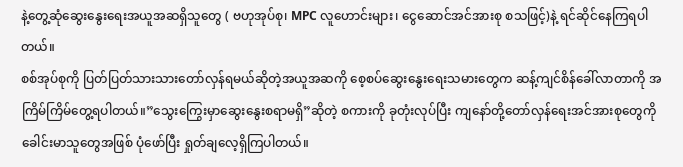နဲ့တွေ့ဆုံဆွေးနွေးရေးအယူအဆရှိသူတွေ ( ဗဟုအုပ်စု၊ MPC လူဟောင်းများ၊ ငွေဆောင်အင်အားစု စသဖြင့်)နဲ့ ရင်ဆိုင်နေကြရပါတယ်။
စစ်အုပ်စုကို ပြတ်ပြတ်သားသားတော်လှန်ရမယ်ဆိုတဲ့အယူအဆကို စေ့စပ်ဆွေးနွေးရေးသမားတွေက ဆန့်ကျင်စိန်ခေါ်လာတာကို အကြိမ်ကြိမ်တွေ့ရပါတယ်။”သွေးကြွေးမှာဆွေးနွေးစရာမရှိ”ဆိုတဲ့ စကားကို ခုတုံးလုပ်ပြီး ကျနော်တို့တော်လှန်ရေးအင်အားစုတွေကို ခေါင်းမာသူတွေအဖြစ် ပုံဖော်ပြီး ရှုတ်ချလေ့ရှိကြပါတယ်။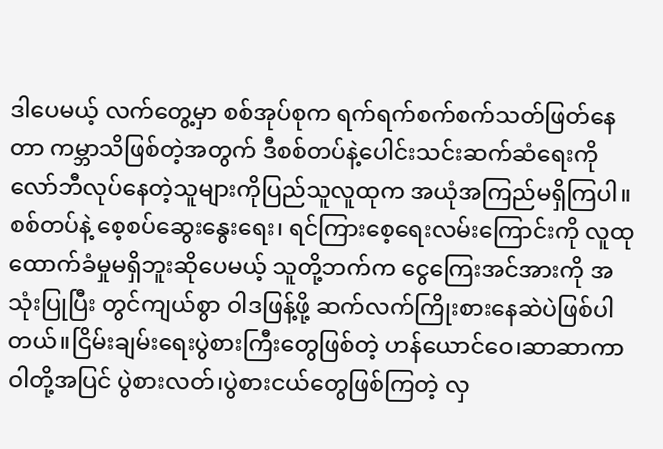ဒါပေမယ့် လက်တွေ့မှာ စစ်အုပ်စုက ရက်ရက်စက်စက်သတ်ဖြတ်နေတာ ကမ္ဘာသိဖြစ်တဲ့အတွက် ဒီစစ်တပ်နဲ့ပေါင်းသင်းဆက်ဆံရေးကို လော်ဘီလုပ်နေတဲ့သူများကိုပြည်သူလူထုက အယုံအကြည်မရှိကြပါ။ စစ်တပ်နဲ့ စေ့စပ်ဆွေးနွေးရေး၊ ရင်ကြားစေ့ရေးလမ်းကြောင်းကို လူထုထောက်ခံမှုမရှိဘူးဆိုပေမယ့် သူတို့ဘက်က ငွေကြေးအင်အားကို အသုံးပြုပြီး တွင်ကျယ်စွာ ဝါဒဖြန့်ဖို့ ဆက်လက်ကြိုးစားနေဆဲပဲဖြစ်ပါတယ်။ငြိမ်းချမ်းရေးပွဲစားကြီးတွေဖြစ်တဲ့ ဟန်ယောင်ဝေ၊ဆာဆာကာဝါတို့အပြင် ပွဲစားလတ်၊ပွဲစားငယ်တွေဖြစ်ကြတဲ့ လှ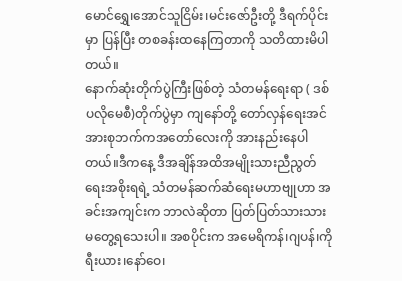မောင်ရွှေ၊အောင်သူငြိမ်း၊မင်းဇော်ဦးတို့ ဒီရက်ပိုင်းမှာ ပြန်ပြီး တစခန်းထနေကြတာကို သတိထားမိပါတယ်။
နောက်ဆုံးတိုက်ပွဲကြီးဖြစ်တဲ့ သံတမန်ရေးရာ ( ဒစ်ပလိုမေစီ)တိုက်ပွဲမှာ ကျနော်တို့ တော်လှန်ရေးအင်အားစုဘက်ကအတော်လေးကို အားနည်းနေပါတယ်။ဒီကနေ့ ဒီအချိန်အထိအမျိုးသားညီညွတ်ရေးအစိုးရရဲ့ သံတမန်ဆက်ဆံရေးမဟာဗျုဟာ အခင်းအကျင်းက ဘာလဲဆိုတာ ပြတ်ပြတ်သားသား မတွေ့ရသေးပါ။ အစပိုင်းက အမေရိကန်၊ဂျပန်၊ကိုရီးယား၊နော်ဝေ၊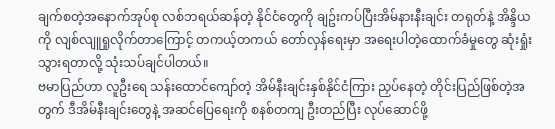ချက်စတဲ့အနောက်အုပ်စု လစ်ဘရယ်ဆန်တဲ့ နိုင်ငံတွေကို ချဥ်းကပ်ပြီးအိမ်နားနီးချင်း တရုတ်နဲ့ အိန္ဒိယကို လျစ်လျူရှုလိုက်တာကြောင့် တကယ့်တကယ် တော်လှန်ရေးမှာ အရေးပါတဲ့ထောက်ခံမှုတွေ ဆုံးရှုံးသွားရတာလို့ သုံးသပ်ချင်ပါတယ်။
ဗမာပြည်ဟာ လူဦးရေ သန်းထောင်ကျော်တဲ့ အိမ်နီးချင်းနှစ်နိုင်ငံကြား ညှပ်နေတဲ့ တိုင်းပြည်ဖြစ်တဲ့အတွက် ဒီအိမ်နီးချင်းတွေနဲ့ အဆင်ပြေရေးကို စနစ်တကျ ဦးတည်ပြီး လုပ်ဆောင်ဖို့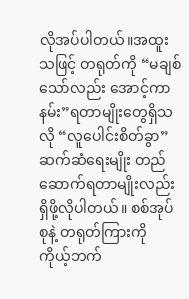လိုအပ်ပါတယ်။အထူးသဖြင့် တရုတ်ကို “မချစ်သော်လည်း အောင့်ကာနမ်း”ရတာမျိုးတွေရှိသလို “လူပေါင်းစိတ်ခွာ”ဆက်ဆံရေးမျိုး တည်ဆောက်ရတာမျိုးလည်း ရှိဖို့လိုပါတယ်။ စစ်အုပ်စုနဲ့ တရုတ်ကြားကို ကိုယ့်ဘက်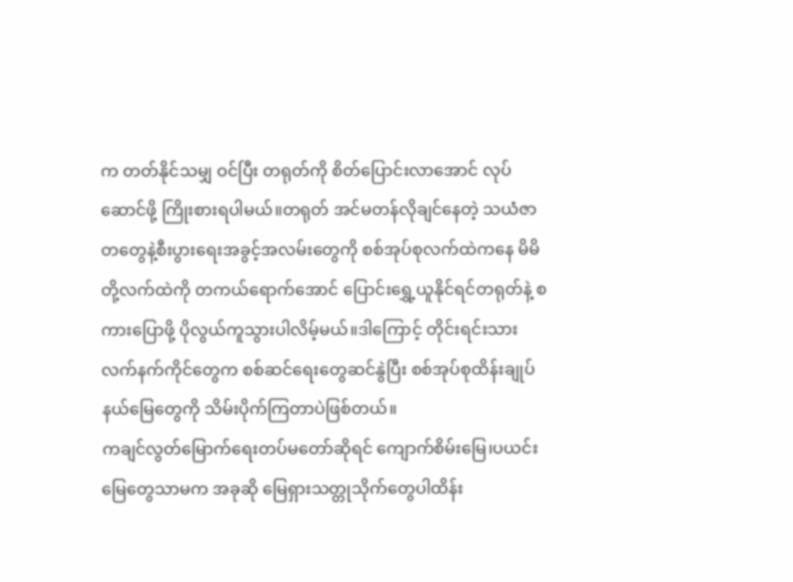က တတ်နိုင်သမျှ ဝင်ပြီး တရုတ်ကို စိတ်ပြောင်းလာအောင် လုပ်ဆောင်ဖို့ ကြိုးစားရပါမယ်။တရုတ် အင်မတန်လိုချင်နေတဲ့ သယံဇာတတွေနဲ့စီးပွားရေးအခွင့်အလမ်းတွေကို စစ်အုပ်စုလက်ထဲကနေ မိမိတို့လက်ထဲကို တကယ်ရောက်အောင် ပြောင်းရွှေ့ယူနိုင်ရင်တရုတ်နဲ့ စကားပြောဖို့ ပိုလွယ်ကူသွားပါလိမ့်မယ်။ဒါကြောင့် တိုင်းရင်းသားလက်နက်ကိုင်တွေက စစ်ဆင်ရေးတွေဆင်နွဲပြီး စစ်အုပ်စုထိန်းချုပ်နယ်မြေတွေကို သိမ်းပိုက်ကြတာပဲဖြစ်တယ်။
ကချင်လွတ်မြောက်ရေးတပ်မတော်ဆိုရင် ကျောက်စိမ်းမြေ၊ပယင်းမြေတွေသာမက အခုဆို မြေရှားသတ္တုသိုက်တွေပါထိန်း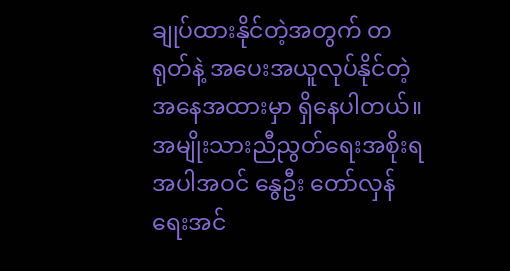ချုပ်ထားနိုင်တဲ့အတွက် တရုတ်နဲ့ အပေးအယူလုပ်နိုင်တဲ့ အနေအထားမှာ ရှိနေပါတယ်။ အမျိုးသားညီညွတ်ရေးအစိုးရအပါအဝင် နွေဦး တော်လှန်ရေးအင်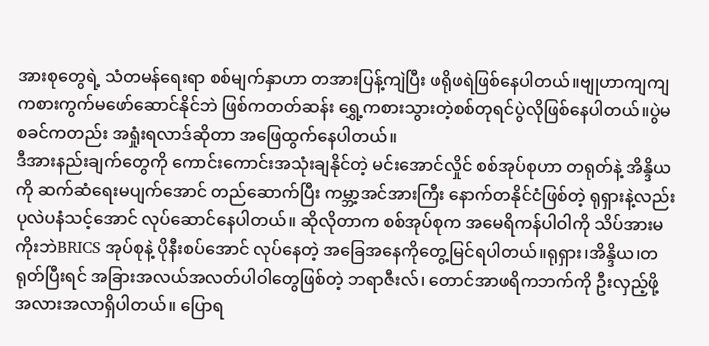အားစုတွေရဲ့ သံတမန်ရေးရာ စစ်မျက်နှာဟာ တအားပြန့်ကျဲပြီး ဖရိုဖရဲဖြစ်နေပါတယ်။ဗျုဟာကျကျ ကစားကွက်မဖော်ဆောင်နိုင်ဘဲ ဖြစ်ကတတ်ဆန်း ရွှေ့ကစားသွားတဲ့စစ်တုရင်ပွဲလိုဖြစ်နေပါတယ်။ပွဲမစခင်ကတည်း အရှုံးရလာဒ်ဆိုတာ အဖြေထွက်နေပါတယ်။
ဒီအားနည်းချက်တွေကို ကောင်းကောင်းအသုံးချနိုင်တဲ့ မင်းအောင်လှိုင် စစ်အုပ်စုဟာ တရုတ်နဲ့ အိန္ဒိယကို ဆက်ဆံရေးမပျက်အောင် တည်ဆောက်ပြီး ကမ္ဘာ့အင်အားကြီး နောက်တနိုင်ငံဖြစ်တဲ့ ရုရှားနဲ့လည်း ပုလဲပနံသင့်အောင် လုပ်ဆောင်နေပါတယ်။ ဆိုလိုတာက စစ်အုပ်စုက အမေရိကန်ပါဝါကို သိပ်အားမကိုးဘဲBRICS အုပ်စုနဲ့ ပိုနီးစပ်အောင် လုပ်နေတဲ့ အခြေအနေကိုတွေ့မြင်ရပါတယ်။ရုရှား၊အိန္ဒိယ၊တရုတ်ပြီးရင် အခြားအလယ်အလတ်ပါဝါတွေဖြစ်တဲ့ ဘရာဇီးလ်၊ တောင်အာဖရိကဘက်ကို ဦးလှည့်ဖို့ အလားအလာရှိပါတယ်။ ပြောရ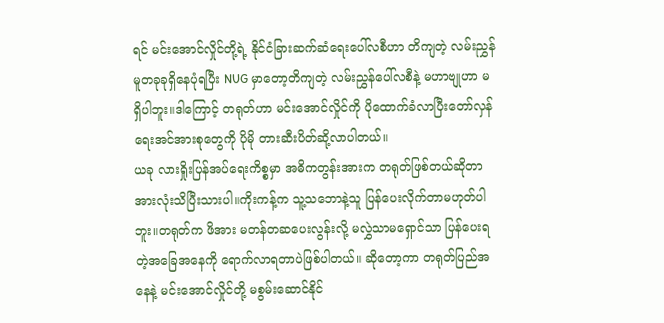ရင် မင်းအောင်လှိုင်တို့ရဲ့ နိုင်ငံခြားဆက်ဆံရေးပေါ်လစီဟာ တိကျတဲ့ လမ်းညွှန်မူတခုခုရှိနေပုံရပြီး NUG မှာတော့တိကျတဲ့ လမ်းညွှန်ပေါ်လစီနဲ့ မဟာဗျုဟာ မရှိပါဘူး။ဒါကြောင့် တရုတ်ဟာ မင်းအောင်လှိုင်ကို ပိုထောက်ခံလာပြီးတော်လှန်ရေးအင်အားစုတွေကို ပိုမို တားဆီးပိတ်ဆို့လာပါတယ်။
ယခု လားရှိုးပြန်အပ်ရေးကိစ္စမှာ အဓိကတွန်းအားက တရုတ်ဖြစ်တယ်ဆိုတာ အားလုံးသိပြီးသားပါ။ကိုးကန့်က သူ့သဘောနဲ့သူ ပြန်ပေးလိုက်တာမဟုတ်ပါဘူး။တရုတ်က ဖိအား မတန်တဆပေးလွန်းလို့ မလွှဲသာမရှောင်သာ ပြန်ပေးရတဲ့အခြေအနေကို ရောက်လာရတာပဲဖြစ်ပါတယ်။ ဆိုတော့ကာ တရုတ်ပြည်အနေနဲ့ မင်းအောင်လှိုင်တို့ မစွမ်းဆောင်နိုင်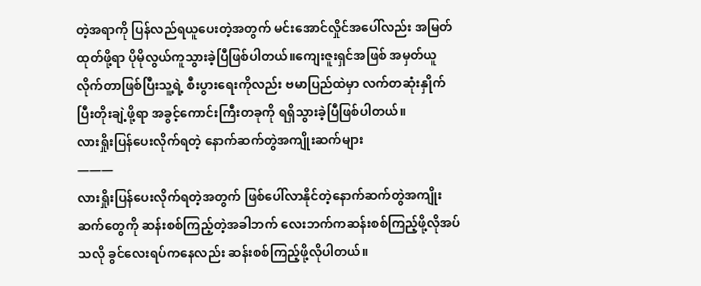တဲ့အရာကို ပြန်လည်ရယူပေးတဲ့အတွက် မင်းအောင်လှိုင်အပေါ်လည်း အမြတ်ထုတ်ဖို့ရာ ပိုမိုလွယ်ကူသွားခဲ့ပြီဖြစ်ပါတယ်။ကျေးဇူးရှင်အဖြစ် အမှတ်ယူလိုက်တာဖြစ်ပြီးသူ့ရဲ့ စီးပွားရေးကိုလည်း ဗမာပြည်ထဲမှာ လက်တဆုံးနှိုက်ပြီးတိုးချဲ့ဖို့ရာ အခွင့်ကောင်းကြီးတခုကို ရရှိသွားခဲ့ပြီဖြစ်ပါတယ်။
လားရှိုးပြန်ပေးလိုက်ရတဲ့ နောက်ဆက်တွဲအကျိုးဆက်များ
———
လားရှိုးပြန်ပေးလိုက်ရတဲ့အတွက် ဖြစ်ပေါ်လာနိုင်တဲ့နောက်ဆက်တွဲအကျိုးဆက်တွေကို ဆန်းစစ်ကြည့်တဲ့အခါဘက် လေးဘက်ကဆန်းစစ်ကြည့်ဖို့လိုအပ်သလို ခွင်လေးရပ်ကနေလည်း ဆန်းစစ်ကြည့်ဖို့လိုပါတယ်။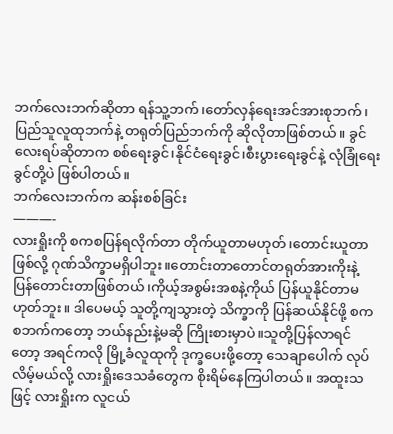ဘက်လေးဘက်ဆိုတာ ရန်သူ့ဘက်၊တော်လှန်ရေးအင်အားစုဘက်၊ပြည်သူလူထုဘက်နဲ့ တရုတ်ပြည်ဘက်ကို ဆိုလိုတာဖြစ်တယ်။ ခွင်လေးရပ်ဆိုတာက စစ်ရေးခွင်၊နိုင်ငံရေးခွင်၊စီးပွားရေးခွင်နဲ့ လုံခြုံရေးခွင်တို့ပဲ ဖြစ်ပါတယ်။
ဘက်လေးဘက်က ဆန်းစစ်ခြင်း
———-
လားရှိုးကို စကစပြန်ရလိုက်တာ တိုက်ယူတာမဟုတ်၊တောင်းယူတာဖြစ်လို့ ဂုဏ်သိက္ခာမရှိပါဘူး။တောင်းတာတောင်တရုတ်အားကိုးနဲ့ ပြန်တောင်းတာဖြစ်တယ်၊ကိုယ့်အစွမ်းအစနဲ့ကိုယ် ပြန်ယူနိုင်တာမဟုတ်ဘူး။ ဒါပေမယ့် သူတို့ကျသွားတဲ့ သိက္ခာကို ပြန်ဆယ်နိုင်ဖို့ စကစဘက်ကတော့ ဘယ်နည်းနဲ့မဆို ကြိုးစားမှာပဲ။သူတို့ပြန်လာရင်တော့ အရင်ကလို မြို့ခံလူထုကို ဒုက္ခပေးဖို့တော့ သေချာပေါက် လုပ်လိမ့်မယ်လို့ လားရှိုးဒေသခံတွေက စိုးရိမ်နေကြပါတယ်။ အထူးသဖြင့် လားရှိုးက လူငယ်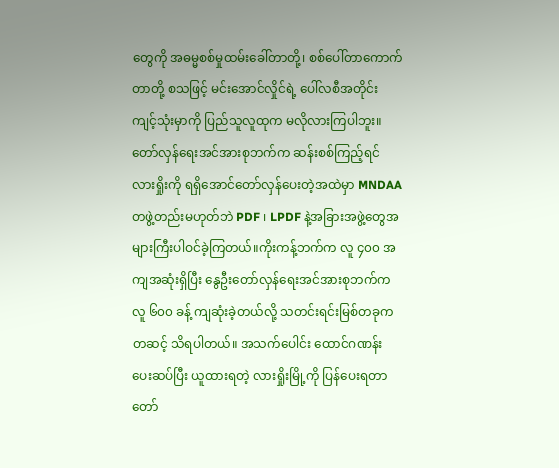တွေကို အဓမ္မစစ်မှုထမ်းခေါ်တာတို့၊ စစ်ပေါ်တာကောက်တာတို့ စသဖြင့် မင်းအောင်လှိုင်ရဲ့ ပေါ်လစီအတိုင်း ကျင့်သုံးမှာကို ပြည်သူလူထုက မလိုလားကြပါဘူး။
တော်လှန်ရေးအင်အားစုဘက်က ဆန်းစစ်ကြည့်ရင် လားရှိုးကို ရရှိအောင်တော်လှန်ပေးတဲ့အထဲမှာ MNDAA တဖွဲ့တည်းမဟုတ်ဘဲ PDF ၊ LPDF နဲ့အခြားအဖွဲ့တွေအများကြီးပါဝင်ခဲ့ကြတယ်။ကိုးကန့်ဘက်က လူ ၄၀၀ အကျအဆုံးရှိပြီး နွေဦးတော်လှန်ရေးအင်အားစုဘက်က လူ ၆၀၀ ခန့် ကျဆုံးခဲ့တယ်လို့ သတင်းရင်းမြစ်တခုကတဆင့် သိရပါတယ်။ အသက်ပေါင်း ထောင်ဂဏန်း ပေးဆပ်ပြီး ယူထားရတဲ့ လားရှိုးမြို့ကို ပြန်ပေးရတာ တော်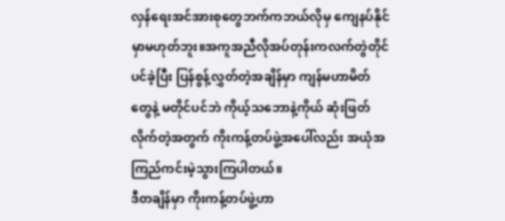လှန်ရေးအင်အားစုတွေဘက်ကဘယ်လိုမှ ကျေနပ်နိုင်မှာမဟုတ်ဘူး။အကူအညီလိုအပ်တုန်းကလက်တွဲတိုင်ပင်ခဲ့ပြီး ပြန်စွန့်လွှတ်တဲ့အချိန်မှာ ကျန်မဟာမိတ်တွေနဲ့ မတိုင်ပင်ဘဲ ကိုယ့်သဘောနဲ့ကိုယ် ဆုံးဖြတ်လိုက်တဲ့အတွက် ကိုးကန့်တပ်ဖွဲ့အပေါ်လည်း အယုံအကြည်ကင်းမဲ့သွားကြပါတယ်။
ဒီတချိန်မှာ ကိုးကန့်တပ်ဖွဲ့ဟာ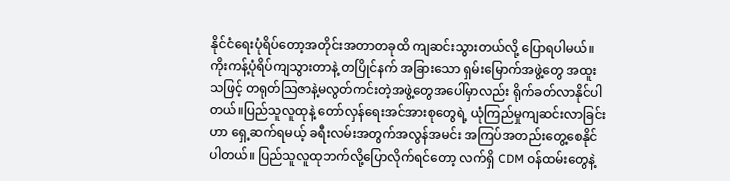နိုင်ငံရေးပုံရိပ်တော့အတိုင်းအတာတခုထိ ကျဆင်းသွားတယ်လို့ ပြောရပါမယ်။ကိုးကန့်ပုံရိပ်ကျသွားတာနဲ့ တပြိုင်နက် အခြားသော ရှမ်းမြောက်အဖွဲ့တွေ အထူးသဖြင့် တရုတ်သြဇာနဲ့မလွတ်ကင်းတဲ့အဖွဲ့တွေအပေါ်မှာလည်း ရိုက်ခတ်လာနိုင်ပါတယ်။ပြည်သူလူထုနဲ့ တော်လှန်ရေးအင်အားစုတွေရဲ့ ယုံကြည်မှုကျဆင်းလာခြင်းဟာ ရှေ့ဆက်ရမယ့် ခရီးလမ်းအတွက်အလွန်အမင်း အကြပ်အတည်းတွေ့စေနိုင်ပါတယ်။ ပြည်သူလူထုဘက်လို့ပြောလိုက်ရင်တော့ လက်ရှိ CDM ဝန်ထမ်းတွေနဲ့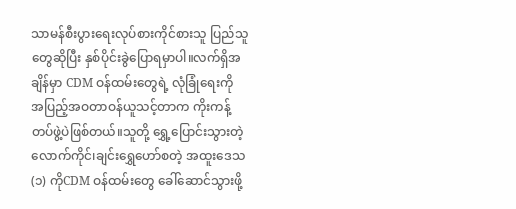သာမန်စီးပွားရေးလုပ်စားကိုင်စားသူ ပြည်သူတွေဆိုပြီး နှစ်ပိုင်းခွဲပြောရမှာပါ။လက်ရှိအချိန်မှာ CDM ဝန်ထမ်းတွေရဲ့ လုံခြုံရေးကို အပြည့်အဝတာဝန်ယူသင့်တာက ကိုးကန့်တပ်ဖွဲ့ပဲဖြစ်တယ်။သူတို့ ရွှေ့ပြောင်းသွားတဲ့ လောက်ကိုင်၊ချင်းရွှေဟော်စတဲ့ အထူးဒေသ(၁) ကိုCDM ဝန်ထမ်းတွေ ခေါ်ဆောင်သွားဖို့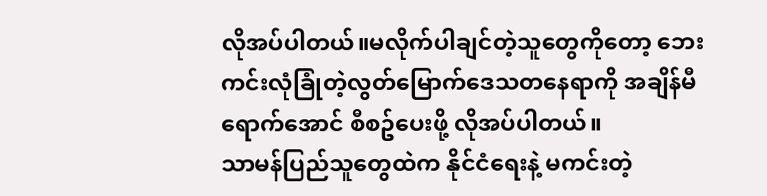လိုအပ်ပါတယ်။မလိုက်ပါချင်တဲ့သူတွေကိုတော့ ဘေးကင်းလုံခြုံတဲ့လွတ်မြောက်ဒေသတနေရာကို အချိန်မီရောက်အောင် စီစဥ်ပေးဖို့ လိုအပ်ပါတယ်။
သာမန်ပြည်သူတွေထဲက နိုင်ငံရေးနဲ့ မကင်းတဲ့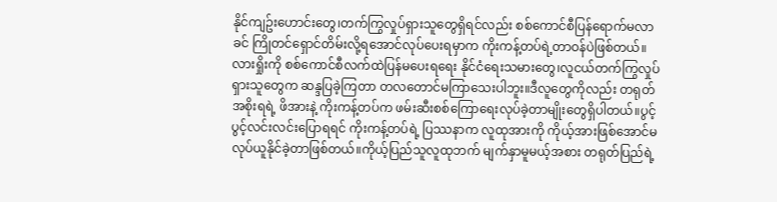နိုင်ကျဥ်းဟောင်းတွေ၊တက်ကြွလှုပ်ရှားသူတွေရှိရင်လည်း စစ်ကောင်စီပြန်ရောက်မလာခင် ကြိုတင်ရှောင်တိမ်းလို့ရအောင်လုပ်ပေးရမှာက ကိုးကန့်တပ်ရဲ့တာဝန်ပဲဖြစ်တယ်။လားရှိုးကို စစ်ကောင်စီလက်ထဲပြန်မပေးရရေး နိုင်ငံရေးသမားတွေ၊လူငယ်တက်ကြွလှုပ်ရှားသူတွေက ဆန္ဒပြခဲ့ကြတာ တလတောင်မကြာသေးပါဘူး။ဒီလူတွေကိုလည်း တရုတ်အစိုးရရဲ့ ဖိအားနဲ့ ကိုးကန့်တပ်က ဖမ်းဆီးစစ်ကြောရေးလုပ်ခဲ့တာမျိုးတွေရှိပါတယ်။ပွင့်ပွင့်လင်းလင်းပြောရရင် ကိုးကန့်တပ်ရဲ့ ပြဿနာက လူထုအားကို ကိုယ့်အားဖြစ်အောင်မလုပ်ယူနိုင်ခဲ့တာဖြစ်တယ်။ကိုယ့်ပြည်သူလူထုဘက် မျက်နှာမူမယ့်အစား တရုတ်ပြည်ရဲ့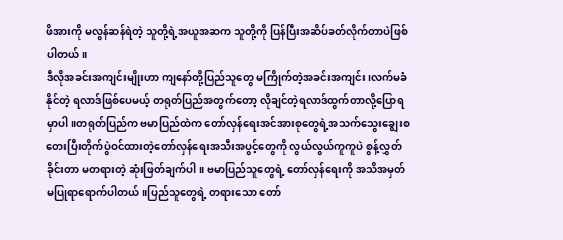ဖိအားကို မလွန်ဆန်ရဲတဲ့ သူတို့ရဲ့အယူအဆက သူတို့ကို ပြန်ပြီးအဆိပ်ခတ်လိုက်တာပဲဖြစ်ပါတယ်။
ဒီလိုအခင်းအကျင်းမျိုးဟာ ကျနော်တို့ပြည်သူတွေ မကြိုက်တဲ့အခင်းအကျင်း၊လက်မခံနိုင်တဲ့ ရလာဒ်ဖြစ်ပေမယ့် တရုတ်ပြည်အတွက်တော့ လိုချင်တဲ့ရလာဒ်ထွက်တာလို့ပြောရမှာပါ။တရုတ်ပြည်က ဗမာပြည်ထဲက တော်လှန်ရေးအင်အားစုတွေရဲ့အသက်သွေးချွေးစတေးပြီးတိုက်ပွဲဝင်ထားတဲ့တော်လှန်ရေးအသီးအပွင့်တွေကို လွယ်လွယ်ကူကူပဲ စွန့်လွှတ်ခိုင်းတာ မတရားတဲ့ ဆုံးဖြတ်ချက်ပါ။ ဗမာပြည်သူတွေရဲ့ တော်လှန်ရေးကို အသိအမှတ်မပြုရာရောက်ပါတယ်။ပြည်သူတွေရဲ့ တရားသော တော်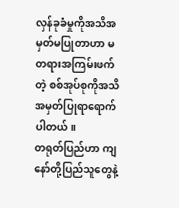လှန်ခုခံမှုကိုအသိအမှတ်မပြုတာဟာ မတရားအကြမ်းဖက်တဲ့ စစ်အုပ်စုကိုအသိအမှတ်ပြုရာရောက်ပါတယ်။
တရုတ်ပြည်ဟာ ကျနော်တို့ပြည်သူတွေနဲ့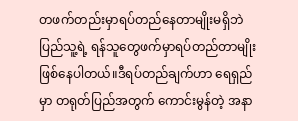တဖက်တည်းမှာရပ်တည်နေတာမျိုးမရှိဘဲ ပြည်သူ့ရဲ့ ရန်သူတွေဖက်မှာရပ်တည်တာမျိုးဖြစ်နေပါတယ်။ဒီရပ်တည်ချက်ဟာ ရေရှည်မှာ တရုတ်ပြည်အတွက် ကောင်းမွန်တဲ့ အနာ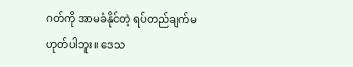ဂတ်ကို အာမခံနိုင်တဲ့ ရပ်တည်ချက်မဟုတ်ပါဘူး။ ဒေသ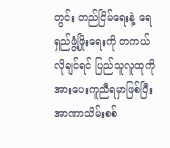တွင်း တည်ငြိမ်ရေးနဲ့ ရေရှည်ဖွံ့ဖြိုးရေးကို တကယ်လိုချင်ရင် ပြည်သူလူထုကို အားပေးကူညီရမှာဖြစ်ပြီးအာဏာသိမ်းစစ်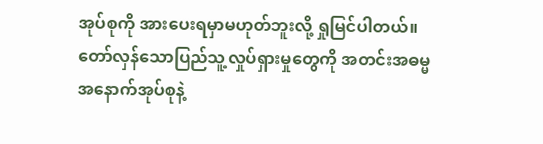အုပ်စုကို အားပေးရမှာမဟုတ်ဘူးလို့ ရှုမြင်ပါတယ်။တော်လှန်သောပြည်သူ့လှုပ်ရှားမှုတွေကို အတင်းအဓမ္မအနောက်အုပ်စုနဲ့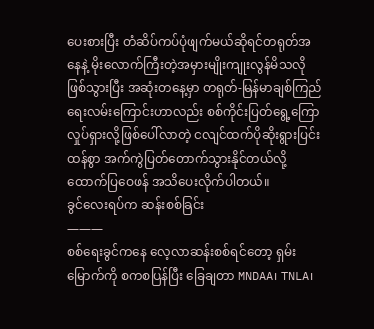ပေးစားပြီး တံဆိပ်ကပ်ပုံဖျက်မယ်ဆိုရင်တရုတ်အနေနဲ့ မိုးလောက်ကြီးတဲ့အမှားမျိုးကျုးလွန်မိသလိုဖြစ်သွားပြီး အဆုံးတနေ့မှာ တရုတ်-မြန်မာချစ်ကြည်ရေးလမ်းကြောင်းဟာလည်း စစ်ကိုင်းပြတ်ရွေ့ကြောလှုပ်ရှားလို့ဖြစ်ပေါ်လာတဲ့ ငလျင်ထက်ပိုဆိုးရွားပြင်းထန်စွာ အက်ကွဲပြတ်တောက်သွားနိုင်တယ်လို့ ထောက်ပြဝေဖန် အသိပေးလိုက်ပါတယ်။
ခွင်လေးရပ်က ဆန်းစစ်ခြင်း
———
စစ်ရေးခွင်ကနေ လေ့လာဆန်းစစ်ရင်တော့ ရှမ်းမြောက်ကို စကစပြန်ပြီး ခြေချတာ MNDAA၊ TNLA၊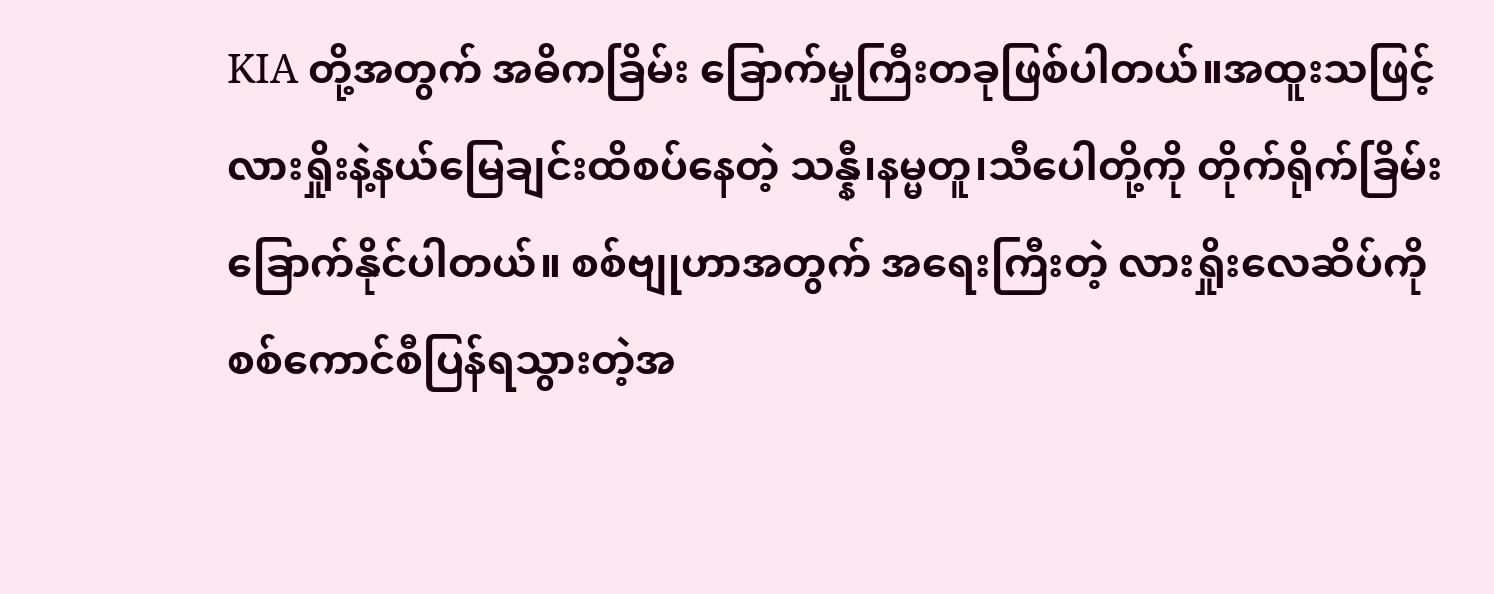KIA တို့အတွက် အဓိကခြိမ်း ခြောက်မှုကြီးတခုဖြစ်ပါတယ်။အထူးသဖြင့် လားရှိုးနဲ့နယ်မြေချင်းထိစပ်နေတဲ့ သန္နီ၊နမ္မတူ၊သီပေါတို့ကို တိုက်ရိုက်ခြိမ်းခြောက်နိုင်ပါတယ်။ စစ်ဗျုဟာအတွက် အရေးကြီးတဲ့ လားရှိုးလေဆိပ်ကို စစ်ကောင်စီပြန်ရသွားတဲ့အ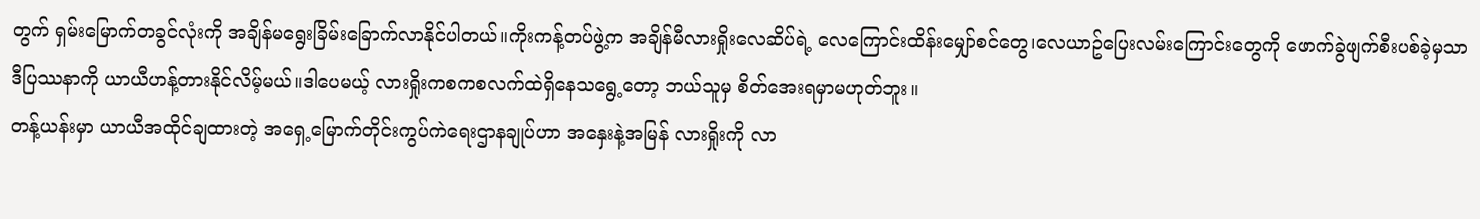တွက် ရှမ်းမြောက်တခွင်လုံးကို အချိန်မရွေးခြိမ်းခြောက်လာနိုင်ပါတယ်။ကိုးကန့်တပ်ဖွဲ့က အချိန်မီလားရှိုးလေဆိပ်ရဲ့ လေကြောင်းထိန်းမျှော်စင်တွေ၊လေယာဥ်ပြေးလမ်းကြောင်းတွေကို ဖောက်ခွဲဖျက်စီးပစ်ခဲ့မှသာ ဒီပြဿနာကို ယာယီဟန့်တားနိုင်လိမ့်မယ်။ဒါပေမယ့် လားရှိုးကစကစလက်ထဲရှိနေသရွေ့တော့ ဘယ်သူမှ စိတ်အေးရမှာမဟုတ်ဘူး။
တန့်ယန်းမှာ ယာယီအထိုင်ချထားတဲ့ အရှေ့မြောက်တိုင်းကွပ်ကဲရေးဌာနချုပ်ဟာ အနှေးနဲ့အမြန် လားရှိုးကို လာ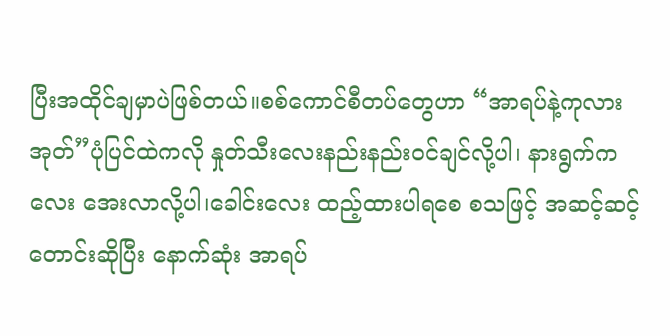ပြီးအထိုင်ချမှာပဲဖြစ်တယ်။စစ်ကောင်စီတပ်တွေဟာ “အာရပ်နဲ့ကုလားအုတ်”ပုံပြင်ထဲကလို နှုတ်သီးလေးနည်းနည်းဝင်ချင်လို့ပါ၊ နားရွက်ကလေး အေးလာလို့ပါ၊ခေါင်းလေး ထည့်ထားပါရစေ စသဖြင့် အဆင့်ဆင့်တောင်းဆိုပြီး နောက်ဆုံး အာရပ်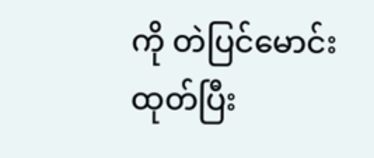ကို တဲပြင်မောင်းထုတ်ပြီး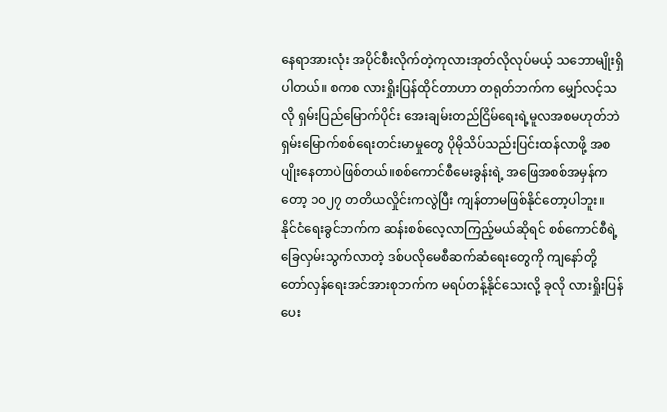နေရာအားလုံး အပိုင်စီးလိုက်တဲ့ကုလားအုတ်လိုလုပ်မယ့် သဘောမျိုးရှိပါတယ်။ စကစ လားရှိုးပြန်ထိုင်တာဟာ တရုတ်ဘက်က မျှော်လင့်သလို ရှမ်းပြည်မြောက်ပိုင်း အေးချမ်းတည်ငြိမ်ရေးရဲ့မူလအစမဟုတ်ဘဲ ရှမ်းမြောက်စစ်ရေးတင်းမာမှုတွေ ပိုမိုသိပ်သည်းပြင်းထန်လာဖို့ အစပျိုးနေတာပဲဖြစ်တယ်။စစ်ကောင်စီမေးခွန်းရဲ့ အဖြေအစစ်အမှန်ကတော့ ၁၀၂၇ တတိယလှိုင်းကလွဲပြီး ကျန်တာမဖြစ်နိုင်တော့ပါဘူး။
နိုင်ငံရေးခွင်ဘက်က ဆန်းစစ်လေ့လာကြည့်မယ်ဆိုရင် စစ်ကောင်စီရဲ့ ခြေလှမ်းသွက်လာတဲ့ ဒစ်ပလိုမေစီဆက်ဆံရေးတွေကို ကျနော်တို့ တော်လှန်ရေးအင်အားစုဘက်က မရပ်တန့်နိုင်သေးလို့ ခုလို လားရှိုးပြန်ပေး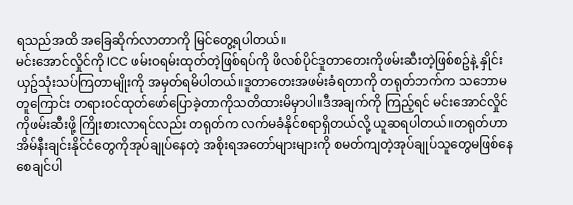ရသည်အထိ အခြေဆိုက်လာတာကို မြင်တွေ့ရပါတယ်။
မင်းအောင်လှိုင်ကို ICC ဖမ်းဝရမ်းထုတ်တဲ့ဖြစ်ရပ်ကို ဖိလစ်ပိုင်ဒူတာတေးကိုဖမ်းဆီးတဲ့ဖြစ်စဥ်နဲ့ နှိုင်းယှဥ်သုံးသပ်ကြတာမျိုးကို အမှတ်ရမိပါတယ်။ဒူတာတေးအဖမ်းခံရတာကို တရုတ်ဘက်က သဘောမတူကြောင်း တရားဝင်ထုတ်ဖော်ပြောခဲ့တာကိုသတိထားမိမှာပါ။ဒီအချက်ကို ကြည့်ရင် မင်းအောင်လှိုင်ကိုဖမ်းဆီးဖို့ ကြိုးစားလာရင်လည်း တရုတ်က လက်မခံနိုင်စရာရှိတယ်လို့ ယူဆရပါတယ်။တရုတ်ဟာ အိမ်နီးချင်းနိုင်ငံတွေကိုအုပ်ချုပ်နေတဲ့ အစိုးရအတော်များများကို စမတ်ကျတဲ့အုပ်ချုပ်သူတွေမဖြစ်နေစေချင်ပါ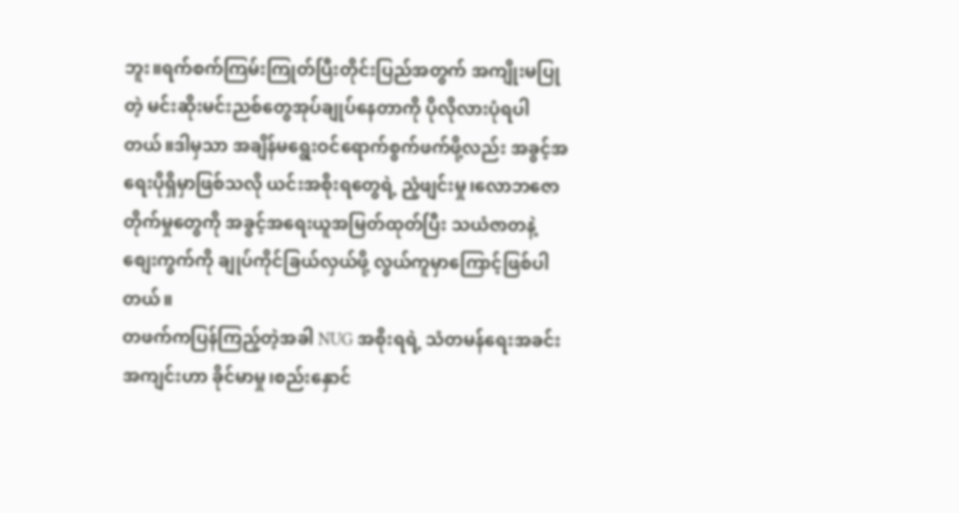ဘူး။ရက်စက်ကြမ်းကြုတ်ပြီးတိုင်းပြည်အတွက် အကျိုးမပြုတဲ့ မင်းဆိုးမင်းညစ်တွေအုပ်ချုပ်နေတာကို ပိုလိုလားပုံရပါတယ်။ဒါမှသာ အချိန်မရွေးဝင်ရောက်စွက်ဖက်ဖို့လည်း အခွင့်အရေးပိုရှိမှာဖြစ်သလို ယင်းအစိုးရတွေရဲ့ ညံ့ဖျင်းမှု၊လောဘဇောတိုက်မှုတွေကို အခွင့်အရေးယူအမြတ်ထုတ်ပြီး သယံဇာတနဲ့ စျေးကွက်ကို ချုပ်ကိုင်ခြယ်လှယ်ဖို့ လွယ်ကူမှာကြောင့်ဖြစ်ပါတယ်။
တဖက်ကပြန်ကြည့်တဲ့အခါ NUG အစိုးရရဲ့ သံတမန်ရေးအခင်းအကျင်းဟာ ခိုင်မာမှု၊စည်းနှောင်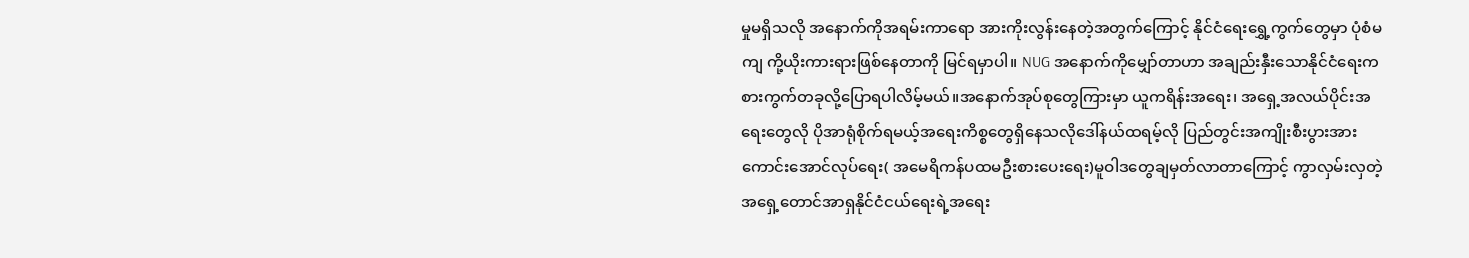မှုမရှိသလို အနောက်ကိုအရမ်းကာရော အားကိုးလွန်းနေတဲ့အတွက်ကြောင့် နိုင်ငံရေးရွှေ့ကွက်တွေမှာ ပုံစံမကျ ကို့ယိုးကားရားဖြစ်နေတာကို မြင်ရမှာပါ။ NUG အနောက်ကိုမျှော်တာဟာ အချည်းနှီးသောနိုင်ငံရေးကစားကွက်တခုလို့ပြောရပါလိမ့်မယ်။အနောက်အုပ်စုတွေကြားမှာ ယူကရိန်းအရေး၊ အရှေ့အလယ်ပိုင်းအရေးတွေလို ပိုအာရုံစိုက်ရမယ့်အရေးကိစ္စတွေရှိနေသလိုဒေါ်နယ်ထရမ့်လို ပြည်တွင်းအကျိုးစီးပွားအားကောင်းအောင်လုပ်ရေး( အမေရိကန်ပထမဦးစားပေးရေး)မူဝါဒတွေချမှတ်လာတာကြောင့် ကွာလှမ်းလှတဲ့ အရှေ့တောင်အာရှနိုင်ငံငယ်ရေးရဲ့အရေး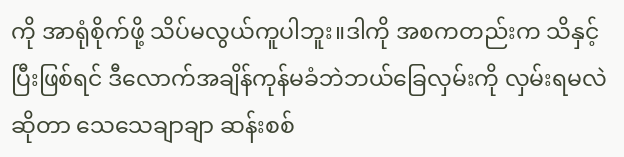ကို အာရုံစိုက်ဖို့ သိပ်မလွယ်ကူပါဘူး။ဒါကို အစကတည်းက သိနှင့်ပြီးဖြစ်ရင် ဒီလောက်အချိန်ကုန်မခံဘဲဘယ်ခြေလှမ်းကို လှမ်းရမလဲဆိုတာ သေသေချာချာ ဆန်းစစ်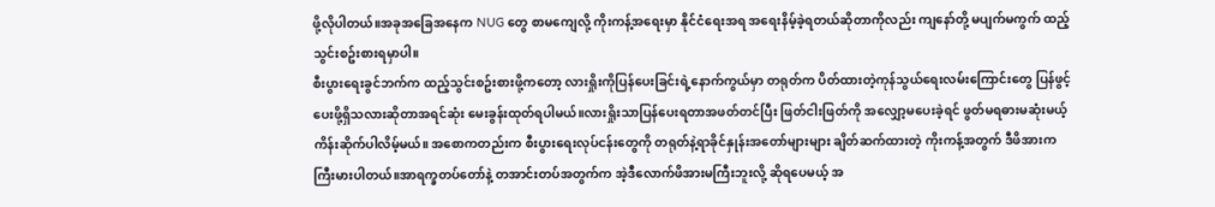ဖို့လိုပါတယ်။အခုအခြေအနေက NUG တွေ စာမကျေလို့ ကိုးကန့်အရေးမှာ နိုင်ငံရေးအရ အရေးနိမ့်ခဲ့ရတယ်ဆိုတာကိုလည်း ကျနော်တို့ မပျက်မကွက် ထည့်သွင်းစဥ်းစားရမှာပါ။
စီးပွားရေးခွင်ဘက်က ထည့်သွင်းစဥ်းစားဖို့ကတော့ လားရှိုးကိုပြန်ပေးခြင်းရဲ့နောက်ကွယ်မှာ တရုတ်က ပိတ်ထားတဲ့ကုန်သွယ်ရေးလမ်းကြောင်းတွေ ပြန်ဖွင့်ပေးဖို့ရှိသလားဆိုတာအရင်ဆုံး မေးခွန်းထုတ်ရပါမယ်။လားရှိုးသာပြန်ပေးရတာအဖတ်တင်ပြီး ဖြတ်ငါးဖြတ်ကို အလျှော့မပေးခဲ့ရင် ဖွတ်မရဓားမဆုံးမယ့်ကိန်းဆိုက်ပါလိမ့်မယ်။ အစောကတည်းက စီးပွားရေးလုပ်ငန်းတွေကို တရုတ်နဲ့ရာခိုင်နှုန်းအတော်များများ ချိတ်ဆက်ထားတဲ့ ကိုးကန့်အတွက် ဒီဖိအားက ကြီးမားပါတယ်။အာရက္ခတပ်တော်နဲ့ တအာင်းတပ်အတွက်က အဲ့ဒီလောက်ဖိအားမကြီးဘူးလို့ ဆိုရပေမယ့် အ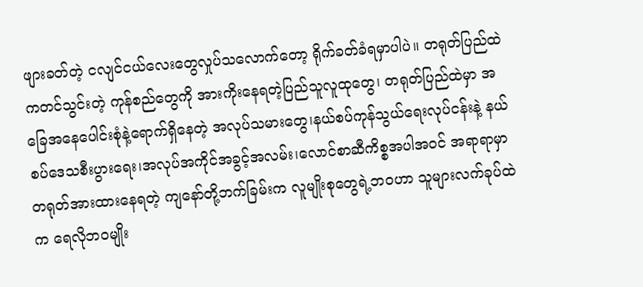ဖျားခတ်တဲ့ ငလျင်ငယ်လေးတွေလှုပ်သလောက်တော့ ရိုက်ခတ်ခံရမှာပါပဲ။ တရုတ်ပြည်ထဲကတင်သွင်းတဲ့ ကုန်စည်တွေကို အားကိုးနေရတဲ့ပြည်သူလူထုတွေ၊ တရုတ်ပြည်ထဲမှာ အခြေအနေပေါင်းစုံနဲ့ရောက်ရှိနေတဲ့ အလုပ်သမားတွေ၊နယ်စပ်ကုန်သွယ်ရေးလုပ်ငန်းနဲ့ နယ်စပ်ဒေသစီးပွားရေး၊အလုပ်အကိုင်အခွင့်အလမ်း၊လောင်စာဆီကိစ္စအပါအဝင် အရာရာမှာ တရုတ်အားထားနေရတဲ့ ကျနော်တို့ဘက်ခြမ်းက လူမျိုးစုတွေရဲ့ဘဝဟာ သူများလက်ခုပ်ထဲက ရေလိုဘဝမျိုး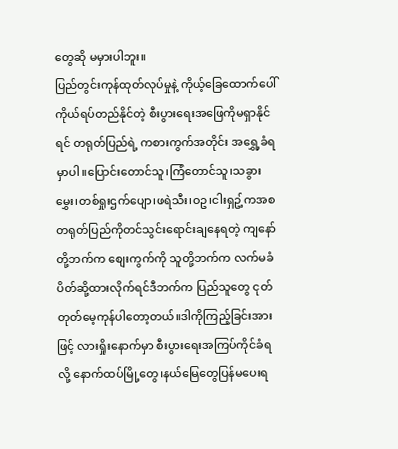တွေဆို မမှားပါဘူး။
ပြည်တွင်းကုန်ထုတ်လုပ်မှုနဲ့ ကိုယ့်ခြေထောက်ပေါ်ကိုယ်ရပ်တည်နိုင်တဲ့ စီးပွားရေးအဖြေကိုမရှာနိုင်ရင် တရုတ်ပြည်ရဲ့ ကစားကွက်အတိုင်း အရွှေ့ခံရမှာပါ။ပြောင်းတောင်သူ၊ကြံတောင်သူ၊သခွားမွှေး၊တစ်ရှုးဌက်ပျော၊ဖရဲသီး၊ဝဥ၊ငါးရှဥ့်ကအစ တရုတ်ပြည်ကိုတင်သွင်းရောင်းချနေရတဲ့ ကျနော်တို့ဘက်က စျေးကွက်ကို သူတို့ဘက်က လက်မခံပိတ်ဆို့ထားလိုက်ရင်ဒီဘက်က ပြည်သူတွေ ငုတ်တုတ်မေ့ကုန်ပါတော့တယ်။ဒါကိုကြည့်ခြင်းအားဖြင့် လားရှိုးနောက်မှာ စီးပွားရေးအကြပ်ကိုင်ခံရလို့ နောက်ထပ်မြို့တွေ၊နယ်မြေတွေပြန်မပေးရ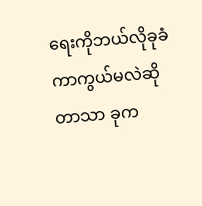ရေးကိုဘယ်လိုခုခံကာကွယ်မလဲဆိုတာသာ ခုက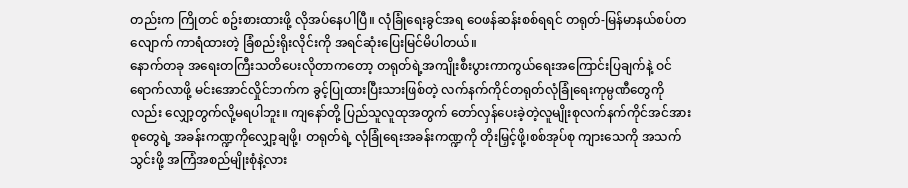တည်းက ကြိုတင် စဥ်းစားထားဖို့ လိုအပ်နေပါပြီ။ လုံခြုံရေးခွင်အရ ဝေဖန်ဆန်းစစ်ရရင် တရုတ်-မြန်မာနယ်စပ်တလျောက် ကာရံထားတဲ့ ခြံစည်းရိုးလိုင်းကို အရင်ဆုံးပြေးမြင်မိပါတယ်။
နောက်တခု အရေးတကြီးသတိပေးလိုတာကတော့ တရုတ်ရဲ့အကျိုးစီးပွားကာကွယ်ရေးအကြောင်းပြချက်နဲ့ ဝင်ရောက်လာဖို့ မင်းအောင်လှိုင်ဘက်က ခွင့်ပြုထားပြီးသားဖြစ်တဲ့ လက်နက်ကိုင်တရုတ်လုံခြုံရေးကုမ္ပဏီတွေကိုလည်း လျှော့တွက်လို့မရပါဘူး။ ကျနော်တို့ ပြည်သူလူထုအတွက် တော်လှန်ပေးခဲ့တဲ့လူမျိုးစုလက်နက်ကိုင်အင်အားစုတွေရဲ့ အခန်းကဏ္ဍကိုလျှော့ချဖို့၊ တရုတ်ရဲ့ လုံခြုံရေးအခန်းကဏ္ဍကို တိုးမြှင့်ဖို့၊စစ်အုပ်စု ကျားသေကို အသက်သွင်းဖို့ အကြံအစည်မျိုးစုံနဲ့လား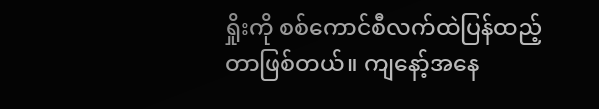ရှိုးကို စစ်ကောင်စီလက်ထဲပြန်ထည့်တာဖြစ်တယ်။ ကျနော့်အနေ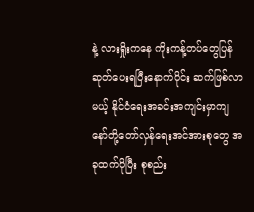နဲ့ လားရှိုးကနေ ကိုးကန့်တပ်တွေပြန်ဆုတ်ပေးရပြီးနောက်ပိုင်း ဆက်ဖြစ်လာမယ့် နိုင်ငံရေးအခင်းအကျင်းမှာကျနော်တို့တော်လှန်ရေးအင်အားစုတွေ အခုထက်ပိုပြီး စုစည်း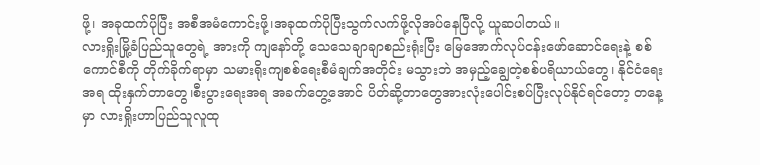ဖို့၊ အခုထက်ပိုပြီး အစီအမံကောင်းဖို့၊အခုထက်ပိုပြီးသွက်လက်ဖို့လိုအပ်နေပြီလို့ ယူဆပါတယ်။
လားရှိုးမြို့ခံပြည်သူတွေရဲ့ အားကို ကျနော်တို့ သေသေချာချာစည်းရုံးပြီး မြေအောက်လုပ်ငန်းဖော်ဆောင်ရေးနဲ့ စစ်ကောင်စီကို တိုက်ခိုက်ရာမှာ သမားရိုးကျစစ်ရေးစီမံချက်အတိုင်း မသွားဘဲ အမှည့်ချွေတဲ့စစ်ပရိယာယ်တွေ၊ နိုင်ငံရေးအရ ထိုးနှက်တာတွေ၊စီးပွားရေးအရ အခက်တွေ့အောင် ပိတ်ဆို့တာတွေအားလုံးပေါင်းစပ်ပြီးလုပ်နိုင်ရင်တော့ တနေ့မှာ လားရှိုးဟာပြည်သူလူထု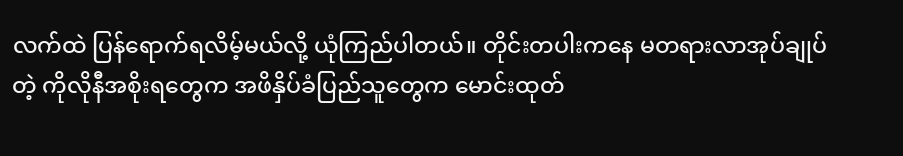လက်ထဲ ပြန်ရောက်ရလိမ့်မယ်လို့ ယုံကြည်ပါတယ်။ တိုင်းတပါးကနေ မတရားလာအုပ်ချုပ်တဲ့ ကိုလိုနီအစိုးရတွေက အဖိနှိပ်ခံပြည်သူတွေက မောင်းထုတ်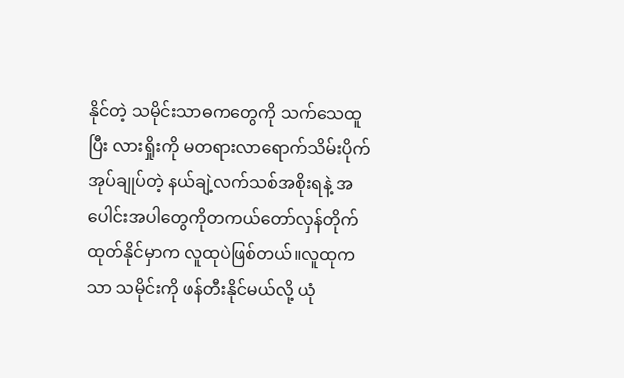နိုင်တဲ့ သမိုင်းသာဓကတွေကို သက်သေထူပြီး လားရှိုးကို မတရားလာရောက်သိမ်းပိုက်အုပ်ချုပ်တဲ့ နယ်ချဲ့လက်သစ်အစိုးရနဲ့ အပေါင်းအပါတွေကိုတကယ်တော်လှန်တိုက်ထုတ်နိုင်မှာက လူထုပဲဖြစ်တယ်။လူထုကသာ သမိုင်းကို ဖန်တီးနိုင်မယ်လို့ ယုံ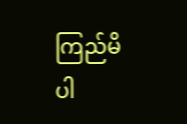ကြည်မိပါ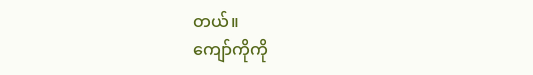တယ်။
ကျော်ကိုကို